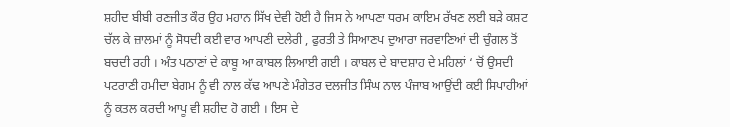ਸ਼ਹੀਦ ਬੀਬੀ ਰਣਜੀਤ ਕੌਰ ਉਹ ਮਹਾਨ ਸਿੱਖ ਦੇਵੀ ਹੋਈ ਹੈ ਜਿਸ ਨੇ ਆਪਣਾ ਧਰਮ ਕਾਇਮ ਰੱਖਣ ਲਈ ਬੜੇ ਕਸ਼ਟ ਚੱਲ ਕੇ ਜ਼ਾਲਮਾਂ ਨੂੰ ਸੋਧਦੀ ਕਈ ਵਾਰ ਆਪਣੀ ਦਲੇਰੀ , ਫੁਰਤੀ ਤੇ ਸਿਆਣਪ ਦੁਆਰਾ ਜਰਵਾਣਿਆਂ ਦੀ ਚੁੰਗਲ ਤੋਂ ਬਚਦੀ ਰਹੀ । ਅੰਤ ਪਠਾਣਾਂ ਦੇ ਕਾਬੂ ਆ ਕਾਬਲ ਲਿਆਈ ਗਈ । ਕਾਬਲ ਦੇ ਬਾਦਸ਼ਾਹ ਦੇ ਮਹਿਲਾਂ ‘ ਚੋਂ ਉਸਦੀ ਪਟਰਾਣੀ ਹਮੀਦਾ ਬੇਗਮ ਨੂੰ ਵੀ ਨਾਲ ਕੱਢ ਆਪਣੇ ਮੰਗੇਤਰ ਦਲਜੀਤ ਸਿੰਘ ਨਾਲ ਪੰਜਾਬ ਆਉਂਦੀ ਕਈ ਸਿਪਾਹੀਆਂ ਨੂੰ ਕਤਲ ਕਰਦੀ ਆਪੂ ਵੀ ਸ਼ਹੀਦ ਹੋ ਗਈ । ਇਸ ਦੇ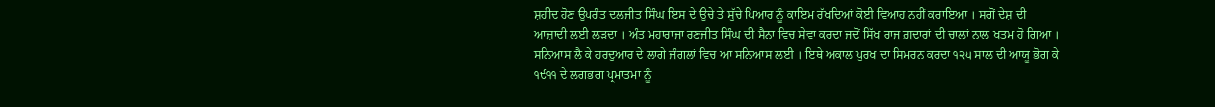ਸ਼ਹੀਦ ਹੋਣ ਉਪਰੰਤ ਦਲਜੀਤ ਸਿੰਘ ਇਸ ਦੇ ਉਚੇ ਤੇ ਸੁੱਚੇ ਪਿਆਰ ਨੂੰ ਕਾਇਮ ਰੱਖਦਿਆਂ ਕੋਈ ਵਿਆਹ ਨਹੀਂ ਕਰਾਇਆ । ਸਗੋਂ ਦੇਸ਼ ਦੀ ਆਜ਼ਾਦੀ ਲਈ ਲੜਦਾ । ਅੰਤ ਮਹਾਰਾਜਾ ਰਣਜੀਤ ਸਿੰਘ ਦੀ ਸੈਨਾ ਵਿਚ ਸੇਵਾ ਕਰਦਾ ਜਦੋਂ ਸਿੱਖ ਰਾਜ ਗ਼ਦਾਰਾਂ ਦੀ ਚਾਲਾਂ ਨਾਲ ਖਤਮ ਹੋ ਗਿਆ । ਸਨਿਆਸ ਲੈ ਕੇ ਹਰਦੁਆਰ ਦੇ ਲਾਗੇ ਜੰਗਲਾਂ ਵਿਚ ਆ ਸਨਿਆਸ ਲਈ । ਇਥੇ ਅਕਾਲ ਪੁਰਖ ਦਾ ਸਿਮਰਨ ਕਰਦਾ ੧੨੫ ਸਾਲ ਦੀ ਆਯੂ ਭੋਗ ਕੇ ੧੯੧੧ ਦੇ ਲਗਭਗ ਪ੍ਰਮਾਤਮਾ ਨੂੰ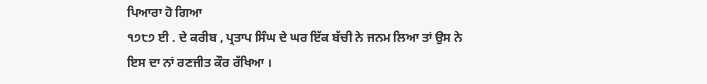ਪਿਆਰਾ ਹੋ ਗਿਆ
੧੭੮੭ ਈ . ਦੇ ਕਰੀਬ , ਪ੍ਰਤਾਪ ਸਿੰਘ ਦੇ ਘਰ ਇੱਕ ਬੱਚੀ ਨੇ ਜਨਮ ਲਿਆ ਤਾਂ ਉਸ ਨੇ ਇਸ ਦਾ ਨਾਂ ਰਣਜੀਤ ਕੌਰ ਰੱਖਿਆ ।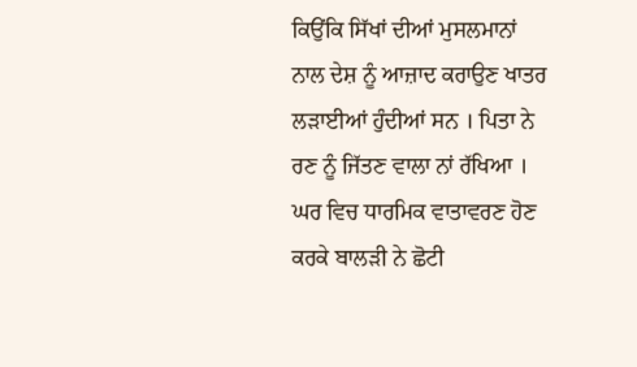ਕਿਉਂਕਿ ਸਿੱਖਾਂ ਦੀਆਂ ਮੁਸਲਮਾਨਾਂ ਨਾਲ ਦੇਸ਼ ਨੂੰ ਆਜ਼ਾਦ ਕਰਾਉਣ ਖਾਤਰ ਲੜਾਈਆਂ ਹੁੰਦੀਆਂ ਸਨ । ਪਿਤਾ ਨੇ ਰਣ ਨੂੰ ਜਿੱਤਣ ਵਾਲਾ ਨਾਂ ਰੱਖਿਆ । ਘਰ ਵਿਚ ਧਾਰਮਿਕ ਵਾਤਾਵਰਣ ਹੋਣ ਕਰਕੇ ਬਾਲੜੀ ਨੇ ਛੋਟੀ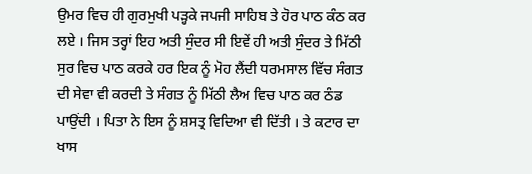ਉਮਰ ਵਿਚ ਹੀ ਗੁਰਮੁਖੀ ਪੜ੍ਹਕੇ ਜਪਜੀ ਸਾਹਿਬ ਤੇ ਹੋਰ ਪਾਠ ਕੰਠ ਕਰ ਲਏ । ਜਿਸ ਤਰ੍ਹਾਂ ਇਹ ਅਤੀ ਸੁੰਦਰ ਸੀ ਇਵੇਂ ਹੀ ਅਤੀ ਸੁੰਦਰ ਤੇ ਮਿੱਠੀ ਸੁਰ ਵਿਚ ਪਾਠ ਕਰਕੇ ਹਰ ਇਕ ਨੂੰ ਮੋਹ ਲੈਂਦੀ ਧਰਮਸਾਲ ਵਿੱਚ ਸੰਗਤ ਦੀ ਸੇਵਾ ਵੀ ਕਰਦੀ ਤੇ ਸੰਗਤ ਨੂੰ ਮਿੱਠੀ ਲੈਅ ਵਿਚ ਪਾਠ ਕਰ ਠੰਡ ਪਾਉਂਦੀ । ਪਿਤਾ ਨੇ ਇਸ ਨੂੰ ਸ਼ਸਤ੍ਰ ਵਿਦਿਆ ਵੀ ਦਿੱਤੀ । ਤੇ ਕਟਾਰ ਦਾ ਖਾਸ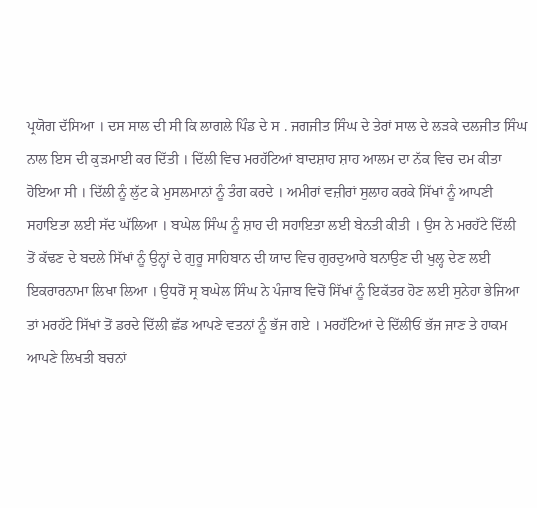ਪ੍ਰਯੋਗ ਦੱਸਿਆ । ਦਸ ਸਾਲ ਦੀ ਸੀ ਕਿ ਲਾਗਲੇ ਪਿੰਡ ਦੇ ਸ . ਜਗਜੀਤ ਸਿੰਘ ਦੇ ਤੇਰਾਂ ਸਾਲ ਦੇ ਲੜਕੇ ਦਲਜੀਤ ਸਿੰਘ ਨਾਲ ਇਸ ਦੀ ਕੁੜਮਾਈ ਕਰ ਦਿੱਤੀ । ਦਿੱਲੀ ਵਿਚ ਮਰਹੱਟਿਆਂ ਬਾਦਸ਼ਾਹ ਸ਼ਾਹ ਆਲਮ ਦਾ ਨੱਕ ਵਿਚ ਦਮ ਕੀਤਾ ਹੋਇਆ ਸੀ । ਦਿੱਲੀ ਨੂੰ ਲੁੱਟ ਕੇ ਮੁਸਲਮਾਨਾਂ ਨੂੰ ਤੰਗ ਕਰਦੇ । ਅਮੀਰਾਂ ਵਜ਼ੀਰਾਂ ਸੁਲਾਹ ਕਰਕੇ ਸਿੱਖਾਂ ਨੂੰ ਆਪਣੀ ਸਹਾਇਤਾ ਲਈ ਸੱਦ ਘੱਲਿਆ । ਬਘੇਲ ਸਿੰਘ ਨੂੰ ਸ਼ਾਹ ਦੀ ਸਹਾਇਤਾ ਲਈ ਬੇਨਤੀ ਕੀਤੀ । ਉਸ ਨੇ ਮਰਹੱਟੇ ਦਿੱਲੀ ਤੋਂ ਕੱਢਣ ਦੇ ਬਦਲੇ ਸਿੱਖਾਂ ਨੂੰ ਉਨ੍ਹਾਂ ਦੇ ਗੁਰੂ ਸਾਹਿਬਾਨ ਦੀ ਯਾਦ ਵਿਚ ਗੁਰਦੁਆਰੇ ਬਨਾਉਣ ਦੀ ਖੁਲ੍ਹ ਦੇਣ ਲਈ ਇਕਰਾਰਨਾਮਾ ਲਿਖਾ ਲਿਆ । ਉਧਰੋਂ ਸ੍ਰ ਬਘੇਲ ਸਿੰਘ ਨੇ ਪੰਜਾਬ ਵਿਚੋਂ ਸਿੱਖਾਂ ਨੂੰ ਇਕੱਤਰ ਹੋਣ ਲਈ ਸੁਨੇਹਾ ਭੇਜਿਆ ਤਾਂ ਮਰਹੱਟੇ ਸਿੱਖਾਂ ਤੋਂ ਡਰਦੇ ਦਿੱਲੀ ਛੱਡ ਆਪਣੇ ਵਤਨਾਂ ਨੂੰ ਭੱਜ ਗਏ । ਮਰਹੱਟਿਆਂ ਦੇ ਦਿੱਲੀਓਂ ਭੱਜ ਜਾਣ ਤੇ ਹਾਕਮ ਆਪਣੇ ਲਿਖਤੀ ਬਚਨਾਂ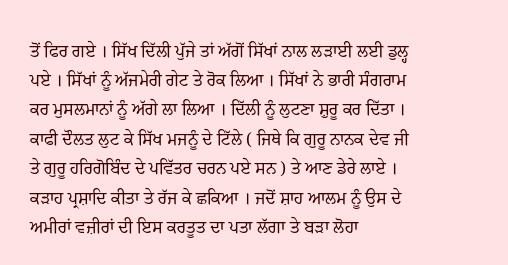ਤੋਂ ਫਿਰ ਗਏ । ਸਿੱਖ ਦਿੱਲੀ ਪੁੱਜੇ ਤਾਂ ਅੱਗੋਂ ਸਿੱਖਾਂ ਨਾਲ ਲੜਾਈ ਲਈ ਡੁਲ੍ਹ ਪਏ । ਸਿੱਖਾਂ ਨੂੰ ਅੱਜਮੇਰੀ ਗੇਟ ਤੇ ਰੋਕ ਲਿਆ । ਸਿੱਖਾਂ ਨੇ ਭਾਰੀ ਸੰਗਰਾਮ ਕਰ ਮੁਸਲਮਾਨਾਂ ਨੂੰ ਅੱਗੇ ਲਾ ਲਿਆ । ਦਿੱਲੀ ਨੂੰ ਲੁਟਣਾ ਸ਼ੁਰੂ ਕਰ ਦਿੱਤਾ । ਕਾਫੀ ਦੌਲਤ ਲੁਟ ਕੇ ਸਿੱਖ ਮਜਨੂੰ ਦੇ ਟਿੱਲੇ ( ਜਿਥੇ ਕਿ ਗੁਰੂ ਨਾਨਕ ਦੇਵ ਜੀ ਤੇ ਗੁਰੂ ਹਰਿਗੋਬਿੰਦ ਦੇ ਪਵਿੱਤਰ ਚਰਨ ਪਏ ਸਨ ) ਤੇ ਆਣ ਡੇਰੇ ਲਾਏ । ਕੜਾਹ ਪ੍ਰਸ਼ਾਦਿ ਕੀਤਾ ਤੇ ਰੱਜ ਕੇ ਛਕਿਆ । ਜਦੋਂ ਸ਼ਾਹ ਆਲਮ ਨੂੰ ਉਸ ਦੇ ਅਮੀਰਾਂ ਵਜ਼ੀਰਾਂ ਦੀ ਇਸ ਕਰਤੂਤ ਦਾ ਪਤਾ ਲੱਗਾ ਤੇ ਬੜਾ ਲੋਹਾ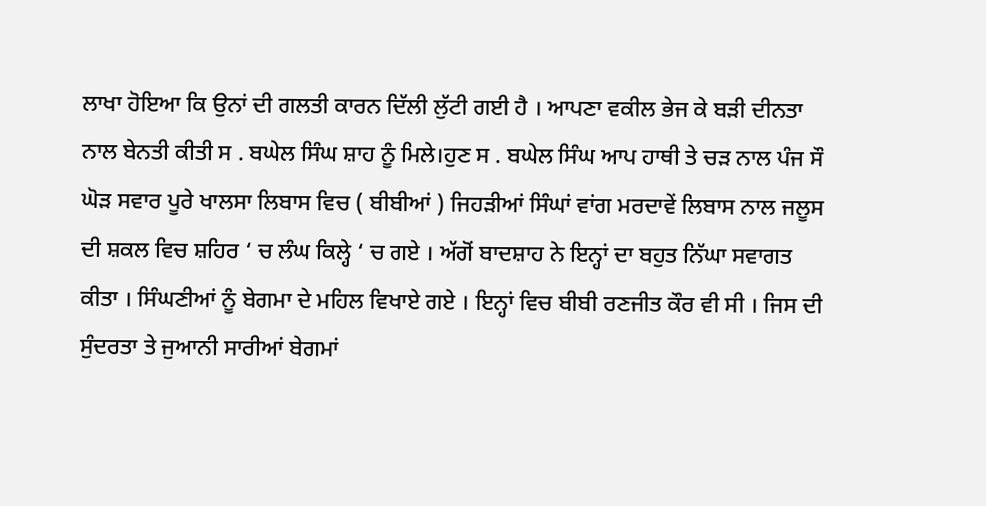ਲਾਖਾ ਹੋਇਆ ਕਿ ਉਨਾਂ ਦੀ ਗਲਤੀ ਕਾਰਨ ਦਿੱਲੀ ਲੁੱਟੀ ਗਈ ਹੈ । ਆਪਣਾ ਵਕੀਲ ਭੇਜ ਕੇ ਬੜੀ ਦੀਨਤਾ ਨਾਲ ਬੇਨਤੀ ਕੀਤੀ ਸ . ਬਘੇਲ ਸਿੰਘ ਸ਼ਾਹ ਨੂੰ ਮਿਲੇ।ਹੁਣ ਸ . ਬਘੇਲ ਸਿੰਘ ਆਪ ਹਾਥੀ ਤੇ ਚੜ ਨਾਲ ਪੰਜ ਸੌ ਘੋੜ ਸਵਾਰ ਪੂਰੇ ਖਾਲਸਾ ਲਿਬਾਸ ਵਿਚ ( ਬੀਬੀਆਂ ) ਜਿਹੜੀਆਂ ਸਿੰਘਾਂ ਵਾਂਗ ਮਰਦਾਵੇਂ ਲਿਬਾਸ ਨਾਲ ਜਲੂਸ ਦੀ ਸ਼ਕਲ ਵਿਚ ਸ਼ਹਿਰ ‘ ਚ ਲੰਘ ਕਿਲ੍ਹੇ ‘ ਚ ਗਏ । ਅੱਗੋਂ ਬਾਦਸ਼ਾਹ ਨੇ ਇਨ੍ਹਾਂ ਦਾ ਬਹੁਤ ਨਿੱਘਾ ਸਵਾਗਤ ਕੀਤਾ । ਸਿੰਘਣੀਆਂ ਨੂੰ ਬੇਗਮਾ ਦੇ ਮਹਿਲ ਵਿਖਾਏ ਗਏ । ਇਨ੍ਹਾਂ ਵਿਚ ਬੀਬੀ ਰਣਜੀਤ ਕੌਰ ਵੀ ਸੀ । ਜਿਸ ਦੀ ਸੁੰਦਰਤਾ ਤੇ ਜੁਆਨੀ ਸਾਰੀਆਂ ਬੇਗਮਾਂ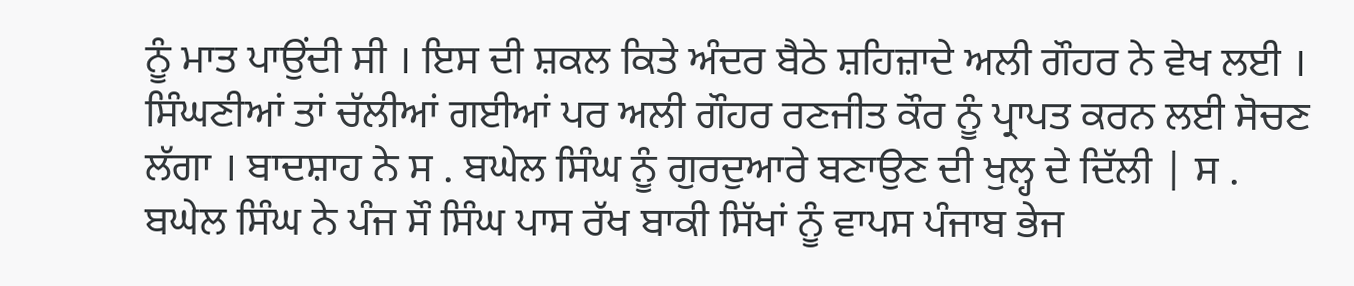ਨੂੰ ਮਾਤ ਪਾਉਂਦੀ ਸੀ । ਇਸ ਦੀ ਸ਼ਕਲ ਕਿਤੇ ਅੰਦਰ ਬੈਠੇ ਸ਼ਹਿਜ਼ਾਦੇ ਅਲੀ ਗੌਹਰ ਨੇ ਵੇਖ ਲਈ । ਸਿੰਘਣੀਆਂ ਤਾਂ ਚੱਲੀਆਂ ਗਈਆਂ ਪਰ ਅਲੀ ਗੌਹਰ ਰਣਜੀਤ ਕੌਰ ਨੂੰ ਪ੍ਰਾਪਤ ਕਰਨ ਲਈ ਸੋਚਣ ਲੱਗਾ । ਬਾਦਸ਼ਾਹ ਨੇ ਸ . ਬਘੇਲ ਸਿੰਘ ਨੂੰ ਗੁਰਦੁਆਰੇ ਬਣਾਉਣ ਦੀ ਖੁਲ੍ਹ ਦੇ ਦਿੱਲੀ | ਸ . ਬਘੇਲ ਸਿੰਘ ਨੇ ਪੰਜ ਸੌ ਸਿੰਘ ਪਾਸ ਰੱਖ ਬਾਕੀ ਸਿੱਖਾਂ ਨੂੰ ਵਾਪਸ ਪੰਜਾਬ ਭੇਜ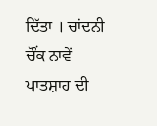ਦਿੱਤਾ । ਚਾਂਦਨੀ ਚੌਂਕ ਨਾਵੇਂ ਪਾਤਸ਼ਾਹ ਦੀ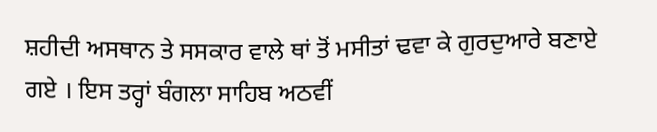ਸ਼ਹੀਦੀ ਅਸਥਾਨ ਤੇ ਸਸਕਾਰ ਵਾਲੇ ਥਾਂ ਤੋਂ ਮਸੀਤਾਂ ਢਵਾ ਕੇ ਗੁਰਦੁਆਰੇ ਬਣਾਏ ਗਏ । ਇਸ ਤਰ੍ਹਾਂ ਬੰਗਲਾ ਸਾਹਿਬ ਅਠਵੀਂ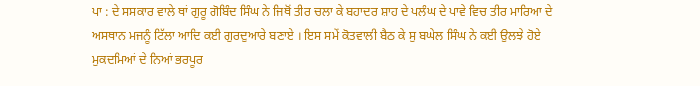ਪਾ : ਦੇ ਸਸਕਾਰ ਵਾਲੇ ਥਾਂ ਗੁਰੂ ਗੋਬਿੰਦ ਸਿੰਘ ਨੇ ਜਿਥੋਂ ਤੀਰ ਚਲਾ ਕੇ ਬਹਾਦਰ ਸ਼ਾਹ ਦੇ ਪਲੰਘ ਦੇ ਪਾਵੇ ਵਿਚ ਤੀਰ ਮਾਰਿਆ ਦੇ ਅਸਥਾਨ ਮਜਨੂੰ ਟਿੱਲਾ ਆਦਿ ਕਈ ਗੁਰਦੁਆਰੇ ਬਣਾਏ । ਇਸ ਸਮੇਂ ਕੋਤਵਾਲੀ ਬੈਠ ਕੇ ਸੁ ਬਘੇਲ ਸਿੰਘ ਨੇ ਕਈ ਉਲਝੇ ਹੋਏ ਮੁਕਦਮਿਆਂ ਦੇ ਨਿਆਂ ਭਰਪੂਰ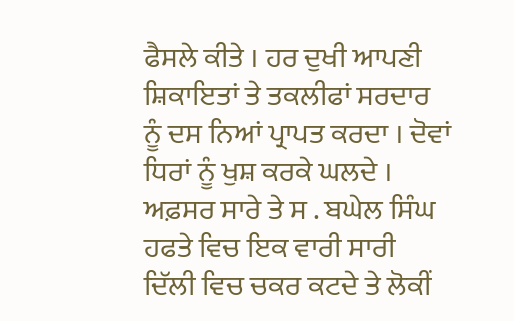ਫੈਸਲੇ ਕੀਤੇ । ਹਰ ਦੁਖੀ ਆਪਣੀ ਸ਼ਿਕਾਇਤਾਂ ਤੇ ਤਕਲੀਫਾਂ ਸਰਦਾਰ ਨੂੰ ਦਸ ਨਿਆਂ ਪ੍ਰਾਪਤ ਕਰਦਾ । ਦੋਵਾਂ ਧਿਰਾਂ ਨੂੰ ਖੁਸ਼ ਕਰਕੇ ਘਲਦੇ । ਅਫ਼ਸਰ ਸਾਰੇ ਤੇ ਸ . ਬਘੇਲ ਸਿੰਘ ਹਫਤੇ ਵਿਚ ਇਕ ਵਾਰੀ ਸਾਰੀ ਦਿੱਲੀ ਵਿਚ ਚਕਰ ਕਟਦੇ ਤੇ ਲੋਕੀਂ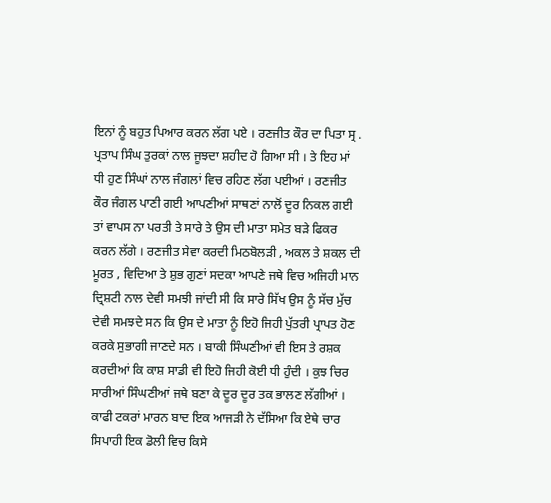ਇਨਾਂ ਨੂੰ ਬਹੁਤ ਪਿਆਰ ਕਰਨ ਲੱਗ ਪਏ । ਰਣਜੀਤ ਕੌਰ ਦਾ ਪਿਤਾ ਸ੍ਰ . ਪ੍ਰਤਾਪ ਸਿੰਘ ਤੁਰਕਾਂ ਨਾਲ ਜੂਝਦਾ ਸ਼ਹੀਦ ਹੋ ਗਿਆ ਸੀ । ਤੇ ਇਹ ਮਾਂ ਧੀ ਹੁਣ ਸਿੰਘਾਂ ਨਾਲ ਜੰਗਲਾਂ ਵਿਚ ਰਹਿਣ ਲੱਗ ਪਈਆਂ । ਰਣਜੀਤ ਕੌਰ ਜੰਗਲ ਪਾਣੀ ਗਈ ਆਪਣੀਆਂ ਸਾਥਣਾਂ ਨਾਲੋਂ ਦੂਰ ਨਿਕਲ ਗਈ ਤਾਂ ਵਾਪਸ ਨਾ ਪਰਤੀ ਤੇ ਸਾਰੇ ਤੇ ਉਸ ਦੀ ਮਾਤਾ ਸਮੇਤ ਬੜੇ ਫਿਕਰ ਕਰਨ ਲੱਗੇ । ਰਣਜੀਤ ਸੇਵਾ ਕਰਦੀ ਮਿਠਬੋਲੜੀ , ਅਕਲ ਤੇ ਸ਼ਕਲ ਦੀ ਮੂਰਤ , ਵਿਦਿਆ ਤੇ ਸ਼ੁਭ ਗੁਣਾਂ ਸਦਕਾ ਆਪਣੇ ਜਥੇ ਵਿਚ ਅਜਿਹੀ ਮਾਨ ਦ੍ਰਿਸ਼ਟੀ ਨਾਲ ਦੇਵੀ ਸਮਝੀ ਜਾਂਦੀ ਸੀ ਕਿ ਸਾਰੇ ਸਿੱਖ ਉਸ ਨੂੰ ਸੱਚ ਮੁੱਚ ਦੇਵੀ ਸਮਝਦੇ ਸਨ ਕਿ ਉਸ ਦੇ ਮਾਤਾ ਨੂੰ ਇਹੋ ਜਿਹੀ ਪੁੱਤਰੀ ਪ੍ਰਾਪਤ ਹੋਣ ਕਰਕੇ ਸੁਭਾਗੀ ਜਾਣਦੇ ਸਨ । ਬਾਕੀ ਸਿੰਘਣੀਆਂ ਵੀ ਇਸ ਤੇ ਰਸ਼ਕ ਕਰਦੀਆਂ ਕਿ ਕਾਸ਼ ਸਾਡੀ ਵੀ ਇਹੋ ਜਿਹੀ ਕੋਈ ਧੀ ਹੁੰਦੀ । ਕੁਝ ਚਿਰ ਸਾਰੀਆਂ ਸਿੰਘਣੀਆਂ ਜਥੇ ਬਣਾ ਕੇ ਦੂਰ ਦੂਰ ਤਕ ਭਾਲਣ ਲੱਗੀਆਂ । ਕਾਫੀ ਟਕਰਾਂ ਮਾਰਨ ਬਾਦ ਇਕ ਆਜੜੀ ਨੇ ਦੱਸਿਆ ਕਿ ਏਥੇ ਚਾਰ ਸਿਪਾਹੀ ਇਕ ਡੋਲੀ ਵਿਚ ਕਿਸੇ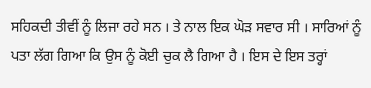ਸਹਿਕਦੀ ਤੀਵੀਂ ਨੂੰ ਲਿਜਾ ਰਹੇ ਸਨ । ਤੇ ਨਾਲ ਇਕ ਘੋੜ ਸਵਾਰ ਸੀ । ਸਾਰਿਆਂ ਨੂੰ ਪਤਾ ਲੱਗ ਗਿਆ ਕਿ ਉਸ ਨੂੰ ਕੋਈ ਚੁਕ ਲੈ ਗਿਆ ਹੈ । ਇਸ ਦੇ ਇਸ ਤਰ੍ਹਾਂ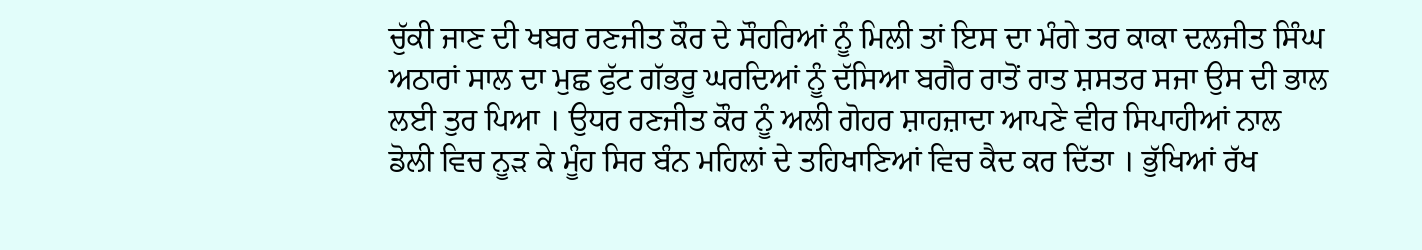ਚੁੱਕੀ ਜਾਣ ਦੀ ਖਬਰ ਰਣਜੀਤ ਕੌਰ ਦੇ ਸੌਹਰਿਆਂ ਨੂੰ ਮਿਲੀ ਤਾਂ ਇਸ ਦਾ ਮੰਗੇ ਤਰ ਕਾਕਾ ਦਲਜੀਤ ਸਿੰਘ ਅਠਾਰਾਂ ਸਾਲ ਦਾ ਮੁਛ ਫੁੱਟ ਗੱਭਰੂ ਘਰਦਿਆਂ ਨੂੰ ਦੱਸਿਆ ਬਗੈਰ ਰਾਤੋਂ ਰਾਤ ਸ਼ਸਤਰ ਸਜਾ ਉਸ ਦੀ ਭਾਲ ਲਈ ਤੁਰ ਪਿਆ । ਉਧਰ ਰਣਜੀਤ ਕੌਰ ਨੂੰ ਅਲੀ ਗੋਹਰ ਸ਼ਾਹਜ਼ਾਦਾ ਆਪਣੇ ਵੀਰ ਸਿਪਾਹੀਆਂ ਨਾਲ ਡੋਲੀ ਵਿਚ ਨੂੜ ਕੇ ਮੂੰਹ ਸਿਰ ਬੰਨ ਮਹਿਲਾਂ ਦੇ ਤਹਿਖਾਣਿਆਂ ਵਿਚ ਕੈਦ ਕਰ ਦਿੱਤਾ । ਭੁੱਖਿਆਂ ਰੱਖ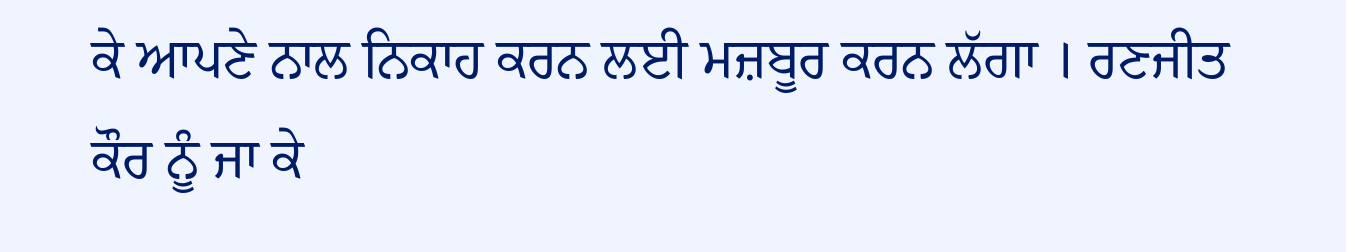ਕੇ ਆਪਣੇ ਨਾਲ ਨਿਕਾਹ ਕਰਨ ਲਈ ਮਜ਼ਬੂਰ ਕਰਨ ਲੱਗਾ । ਰਣਜੀਤ ਕੌਰ ਨੂੰ ਜਾ ਕੇ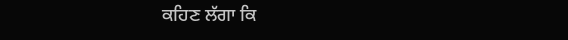ਕਹਿਣ ਲੱਗਾ ਕਿ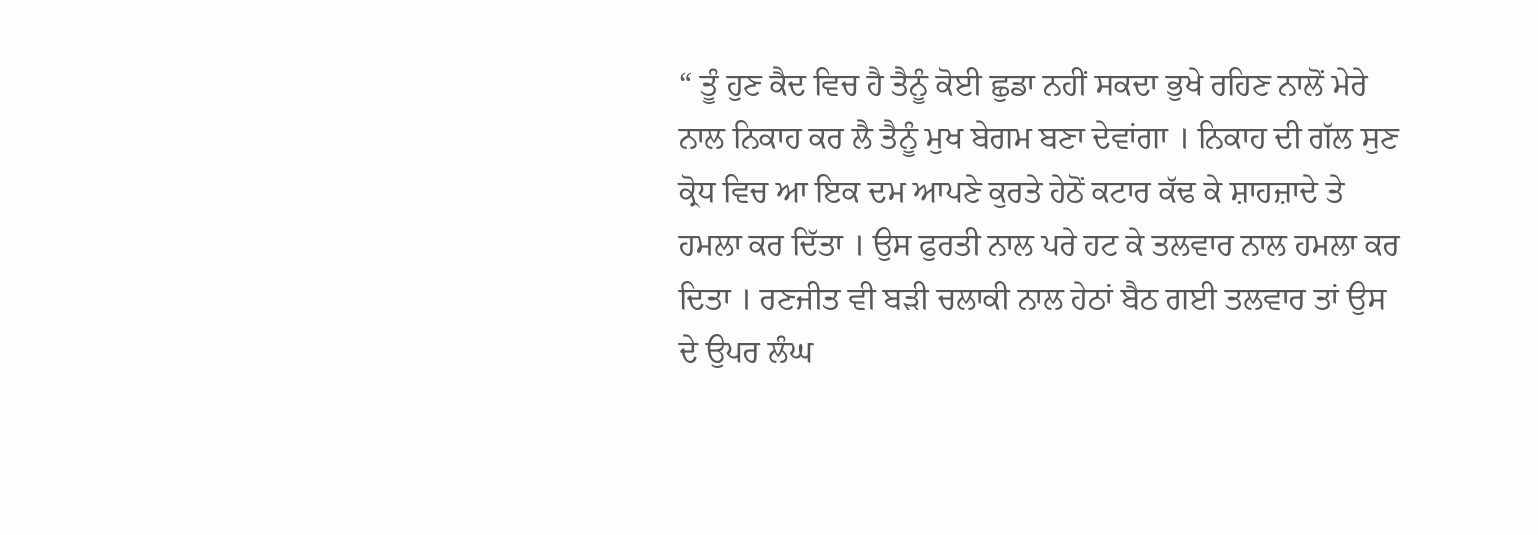“ ਤੂੰ ਹੁਣ ਕੈਦ ਵਿਚ ਹੈ ਤੈਨੂੰ ਕੋਈ ਛੁਡਾ ਨਹੀਂ ਸਕਦਾ ਭੁਖੇ ਰਹਿਣ ਨਾਲੋਂ ਮੇਰੇ ਨਾਲ ਨਿਕਾਹ ਕਰ ਲੈ ਤੈਨੂੰ ਮੁਖ ਬੇਗਮ ਬਣਾ ਦੇਵਾਂਗਾ । ਨਿਕਾਹ ਦੀ ਗੱਲ ਸੁਣ ਕ੍ਰੋਧ ਵਿਚ ਆ ਇਕ ਦਮ ਆਪਣੇ ਕੁਰਤੇ ਹੇਠੋਂ ਕਟਾਰ ਕੱਢ ਕੇ ਸ਼ਾਹਜ਼ਾਦੇ ਤੇ ਹਮਲਾ ਕਰ ਦਿੱਤਾ । ਉਸ ਫੁਰਤੀ ਨਾਲ ਪਰੇ ਹਟ ਕੇ ਤਲਵਾਰ ਨਾਲ ਹਮਲਾ ਕਰ ਦਿਤਾ । ਰਣਜੀਤ ਵੀ ਬੜੀ ਚਲਾਕੀ ਨਾਲ ਹੇਠਾਂ ਬੈਠ ਗਈ ਤਲਵਾਰ ਤਾਂ ਉਸ ਦੇ ਉਪਰ ਲੰਘ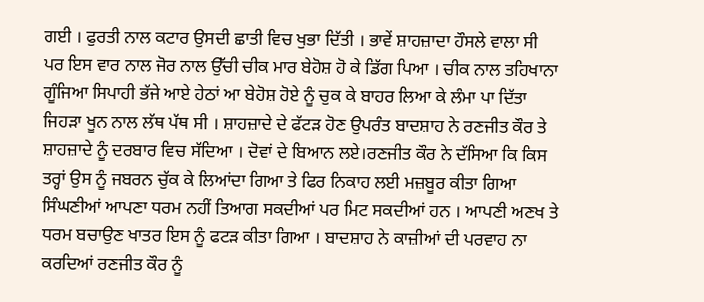ਗਈ । ਫੁਰਤੀ ਨਾਲ ਕਟਾਰ ਉਸਦੀ ਛਾਤੀ ਵਿਚ ਖੁਭਾ ਦਿੱਤੀ । ਭਾਵੇਂ ਸ਼ਾਹਜ਼ਾਦਾ ਹੌਸਲੇ ਵਾਲਾ ਸੀ ਪਰ ਇਸ ਵਾਰ ਨਾਲ ਜੋਰ ਨਾਲ ਉੱਚੀ ਚੀਕ ਮਾਰ ਬੇਹੋਸ਼ ਹੋ ਕੇ ਡਿੱਗ ਪਿਆ । ਚੀਕ ਨਾਲ ਤਹਿਖਾਨਾ ਗੂੰਜਿਆ ਸਿਪਾਹੀ ਭੱਜੇ ਆਏ ਹੇਠਾਂ ਆ ਬੇਹੋਸ਼ ਹੋਏ ਨੂੰ ਚੁਕ ਕੇ ਬਾਹਰ ਲਿਆ ਕੇ ਲੰਮਾ ਪਾ ਦਿੱਤਾ ਜਿਹੜਾ ਖੂਨ ਨਾਲ ਲੱਥ ਪੱਥ ਸੀ । ਸ਼ਾਹਜ਼ਾਦੇ ਦੇ ਫੱਟੜ ਹੋਣ ਉਪਰੰਤ ਬਾਦਸ਼ਾਹ ਨੇ ਰਣਜੀਤ ਕੌਰ ਤੇ ਸ਼ਾਹਜ਼ਾਦੇ ਨੂੰ ਦਰਬਾਰ ਵਿਚ ਸੱਦਿਆ । ਦੋਵਾਂ ਦੇ ਬਿਆਨ ਲਏ।ਰਣਜੀਤ ਕੌਰ ਨੇ ਦੱਸਿਆ ਕਿ ਕਿਸ ਤਰ੍ਹਾਂ ਉਸ ਨੂੰ ਜਬਰਨ ਚੁੱਕ ਕੇ ਲਿਆਂਦਾ ਗਿਆ ਤੇ ਫਿਰ ਨਿਕਾਹ ਲਈ ਮਜ਼ਬੂਰ ਕੀਤਾ ਗਿਆ ਸਿੰਘਣੀਆਂ ਆਪਣਾ ਧਰਮ ਨਹੀਂ ਤਿਆਗ ਸਕਦੀਆਂ ਪਰ ਮਿਟ ਸਕਦੀਆਂ ਹਨ । ਆਪਣੀ ਅਣਖ ਤੇ ਧਰਮ ਬਚਾਉਣ ਖਾਤਰ ਇਸ ਨੂੰ ਫਟੜ ਕੀਤਾ ਗਿਆ । ਬਾਦਸ਼ਾਹ ਨੇ ਕਾਜ਼ੀਆਂ ਦੀ ਪਰਵਾਹ ਨਾ ਕਰਦਿਆਂ ਰਣਜੀਤ ਕੌਰ ਨੂੰ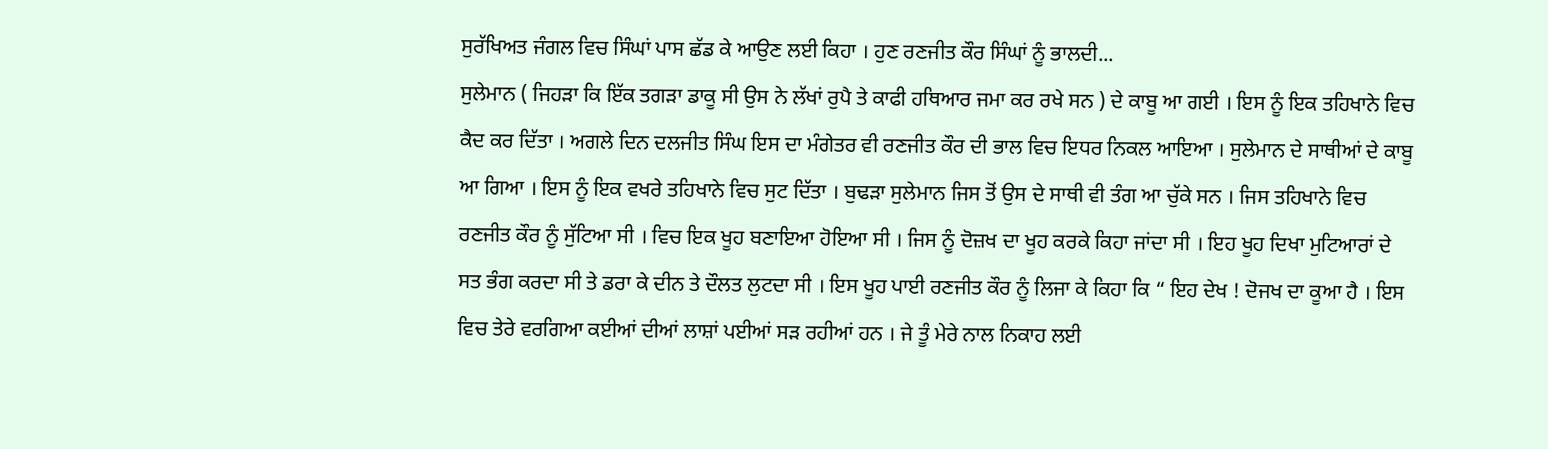ਸੁਰੱਖਿਅਤ ਜੰਗਲ ਵਿਚ ਸਿੰਘਾਂ ਪਾਸ ਛੱਡ ਕੇ ਆਉਣ ਲਈ ਕਿਹਾ । ਹੁਣ ਰਣਜੀਤ ਕੌਰ ਸਿੰਘਾਂ ਨੂੰ ਭਾਲਦੀ...
ਸੁਲੇਮਾਨ ( ਜਿਹੜਾ ਕਿ ਇੱਕ ਤਗੜਾ ਡਾਕੂ ਸੀ ਉਸ ਨੇ ਲੱਖਾਂ ਰੁਪੈ ਤੇ ਕਾਫੀ ਹਥਿਆਰ ਜਮਾ ਕਰ ਰਖੇ ਸਨ ) ਦੇ ਕਾਬੂ ਆ ਗਈ । ਇਸ ਨੂੰ ਇਕ ਤਹਿਖਾਨੇ ਵਿਚ ਕੈਦ ਕਰ ਦਿੱਤਾ । ਅਗਲੇ ਦਿਨ ਦਲਜੀਤ ਸਿੰਘ ਇਸ ਦਾ ਮੰਗੇਤਰ ਵੀ ਰਣਜੀਤ ਕੌਰ ਦੀ ਭਾਲ ਵਿਚ ਇਧਰ ਨਿਕਲ ਆਇਆ । ਸੁਲੇਮਾਨ ਦੇ ਸਾਥੀਆਂ ਦੇ ਕਾਬੂ ਆ ਗਿਆ । ਇਸ ਨੂੰ ਇਕ ਵਖਰੇ ਤਹਿਖਾਨੇ ਵਿਚ ਸੁਟ ਦਿੱਤਾ । ਬੁਢੜਾ ਸੁਲੇਮਾਨ ਜਿਸ ਤੋਂ ਉਸ ਦੇ ਸਾਥੀ ਵੀ ਤੰਗ ਆ ਚੁੱਕੇ ਸਨ । ਜਿਸ ਤਹਿਖਾਨੇ ਵਿਚ ਰਣਜੀਤ ਕੌਰ ਨੂੰ ਸੁੱਟਿਆ ਸੀ । ਵਿਚ ਇਕ ਖੂਹ ਬਣਾਇਆ ਹੋਇਆ ਸੀ । ਜਿਸ ਨੂੰ ਦੋਜ਼ਖ ਦਾ ਖੂਹ ਕਰਕੇ ਕਿਹਾ ਜਾਂਦਾ ਸੀ । ਇਹ ਖੂਹ ਦਿਖਾ ਮੁਟਿਆਰਾਂ ਦੇ ਸਤ ਭੰਗ ਕਰਦਾ ਸੀ ਤੇ ਡਰਾ ਕੇ ਦੀਨ ਤੇ ਦੌਲਤ ਲੁਟਦਾ ਸੀ । ਇਸ ਖੂਹ ਪਾਈ ਰਣਜੀਤ ਕੌਰ ਨੂੰ ਲਿਜਾ ਕੇ ਕਿਹਾ ਕਿ “ ਇਹ ਦੇਖ ! ਦੋਜਖ ਦਾ ਕੂਆ ਹੈ । ਇਸ ਵਿਚ ਤੇਰੇ ਵਰਗਿਆ ਕਈਆਂ ਦੀਆਂ ਲਾਸ਼ਾਂ ਪਈਆਂ ਸੜ ਰਹੀਆਂ ਹਨ । ਜੇ ਤੂੰ ਮੇਰੇ ਨਾਲ ਨਿਕਾਹ ਲਈ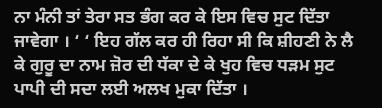ਨਾ ਮੰਨੀ ਤਾਂ ਤੇਰਾ ਸਤ ਭੰਗ ਕਰ ਕੇ ਇਸ ਵਿਚ ਸੁਟ ਦਿੱਤਾ ਜਾਵੇਗਾ । ‘ ‘ ਇਹ ਗੱਲ ਕਰ ਹੀ ਰਿਹਾ ਸੀ ਕਿ ਸ਼ੀਹਣੀ ਨੇ ਲੈ ਕੇ ਗੁਰੂ ਦਾ ਨਾਮ ਜ਼ੋਰ ਦੀ ਧੱਕਾ ਦੇ ਕੇ ਖੁਹ ਵਿਚ ਧੜਮ ਸੁਟ ਪਾਪੀ ਦੀ ਸਦਾ ਲਈ ਅਲਖ ਮੁਕਾ ਦਿੱਤਾ ।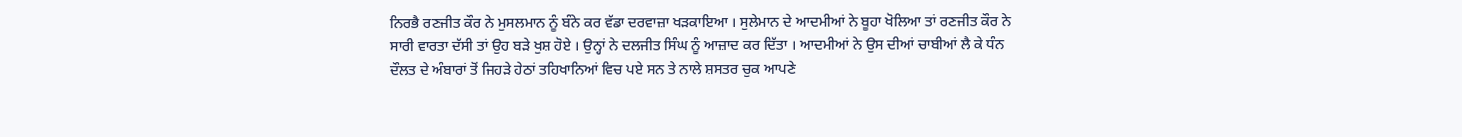ਨਿਰਭੈ ਰਣਜੀਤ ਕੌਰ ਨੇ ਮੁਸਲਮਾਨ ਨੂੰ ਬੰਨੇ ਕਰ ਵੱਡਾ ਦਰਵਾਜ਼ਾ ਖੜਕਾਇਆ । ਸੁਲੇਮਾਨ ਦੇ ਆਦਮੀਆਂ ਨੇ ਬੂਹਾ ਖੋਲਿਆ ਤਾਂ ਰਣਜੀਤ ਕੌਰ ਨੇ ਸਾਰੀ ਵਾਰਤਾ ਦੱਸੀ ਤਾਂ ਉਹ ਬੜੇ ਖੁਸ਼ ਹੋਏ । ਉਨ੍ਹਾਂ ਨੇ ਦਲਜੀਤ ਸਿੰਘ ਨੂੰ ਆਜ਼ਾਦ ਕਰ ਦਿੱਤਾ । ਆਦਮੀਆਂ ਨੇ ਉਸ ਦੀਆਂ ਚਾਬੀਆਂ ਲੈ ਕੇ ਧੰਨ ਦੌਲਤ ਦੇ ਅੰਬਾਰਾਂ ਤੋਂ ਜਿਹੜੇ ਹੇਠਾਂ ਤਹਿਖਾਨਿਆਂ ਵਿਚ ਪਏ ਸਨ ਤੇ ਨਾਲੇ ਸ਼ਸਤਰ ਚੁਕ ਆਪਣੇ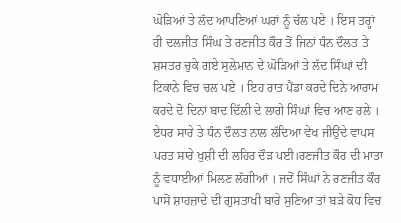ਘੋੜਿਆਂ ਤੇ ਲੱਦ ਆਪਣਿਆਂ ਘਰਾਂ ਨੂੰ ਚੱਲ ਪਏ । ਇਸ ਤਰ੍ਹਾਂ ਹੀ ਦਲਜੀਤ ਸਿੰਘ ਤੇ ਰਣਜੀਤ ਕੌਰ ਤੋਂ ਜਿਨਾਂ ਧੰਨ ਦੌਲਤ ਤੇ ਸ਼ਸਤਰ ਚੁਕੇ ਗਏ ਸੁਲੇਮਾਨ ਦੇ ਘੋੜਿਆਂ ਤੇ ਲੱਦ ਸਿੰਘਾਂ ਦੀ ਟਿਕਾਨੇ ਵਿਚ ਚਲ ਪਏ । ਇਹ ਰਾਤ ਪੈਂਡਾ ਕਰਦੇ ਦਿਨੇ ਆਰਾਮ ਕਰਦੇ ਦੋ ਦਿਨਾਂ ਬਾਦ ਦਿੱਲੀ ਦੇ ਲਾਗੇ ਸਿੰਘਾਂ ਵਿਚ ਆਣ ਰਲੇ । ਏਧਰ ਸਾਰੇ ਤੇ ਧੰਨ ਦੌਲਤ ਨਾਲ ਲੱਦਿਆ ਵੇਖ ਜੀਉਂਦੇ ਵਾਪਸ ਪਰਤ ਸਾਰੇ ਖੁਸ਼ੀ ਦੀ ਲਹਿਰ ਦੌੜ ਪਈ।ਰਣਜੀਤ ਕੌਰ ਦੀ ਮਾਤਾ ਨੂੰ ਵਧਾਈਆਂ ਮਿਲਣ ਲੱਗੀਆਂ । ਜਦੋਂ ਸਿੰਘਾਂ ਨੇ ਰਣਜੀਤ ਕੌਰ ਪਾਸੋਂ ਸ਼ਾਹਜ਼ਾਦੇ ਦੀ ਗੁਸਤਾਖੀ ਬਾਰੇ ਸੁਣਿਆ ਤਾਂ ਬੜੇ ਕੋਧ ਵਿਚ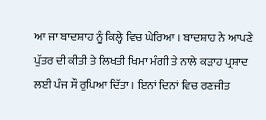ਆ ਜਾ ਬਾਦਸ਼ਾਹ ਨੂੰ ਕਿਲ੍ਹੇ ਵਿਚ ਘੇਰਿਆ । ਬਾਦਸ਼ਾਹ ਨੇ ਆਪਣੇ ਪੁੱਤਰ ਦੀ ਕੀਤੀ ਤੇ ਲਿਖਤੀ ਖਿਮਾ ਮੰਗੀ ਤੇ ਨਾਲੇ ਕੜਾਹ ਪ੍ਰਸ਼ਾਦ ਲਈ ਪੰਜ ਸੌ ਰੁਪਿਆ ਦਿੱਤਾ । ਇਨਾਂ ਦਿਨਾਂ ਵਿਚ ਰਣਜੀਤ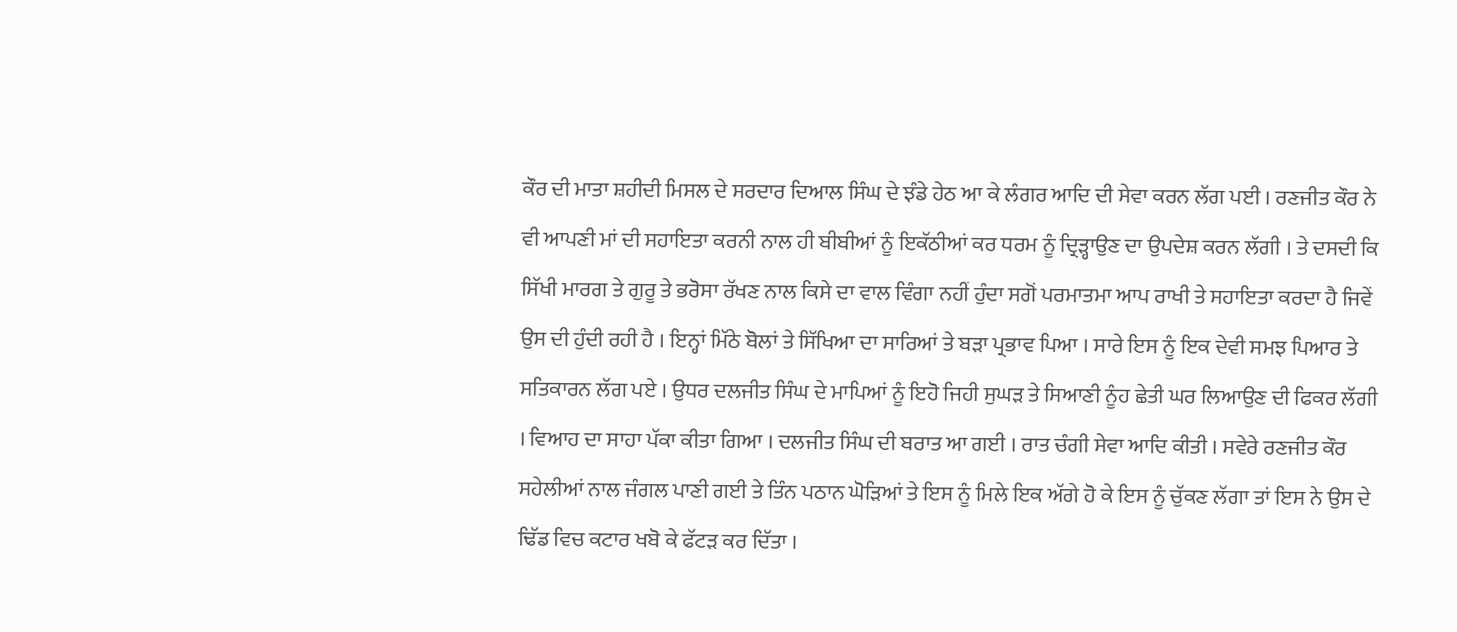ਕੌਰ ਦੀ ਮਾਤਾ ਸ਼ਹੀਦੀ ਮਿਸਲ ਦੇ ਸਰਦਾਰ ਦਿਆਲ ਸਿੰਘ ਦੇ ਝੰਡੇ ਹੇਠ ਆ ਕੇ ਲੰਗਰ ਆਦਿ ਦੀ ਸੇਵਾ ਕਰਨ ਲੱਗ ਪਈ । ਰਣਜੀਤ ਕੌਰ ਨੇ ਵੀ ਆਪਣੀ ਮਾਂ ਦੀ ਸਹਾਇਤਾ ਕਰਨੀ ਨਾਲ ਹੀ ਬੀਬੀਆਂ ਨੂੰ ਇਕੱਠੀਆਂ ਕਰ ਧਰਮ ਨੂੰ ਦ੍ਰਿੜ੍ਹਾਉਣ ਦਾ ਉਪਦੇਸ਼ ਕਰਨ ਲੱਗੀ । ਤੇ ਦਸਦੀ ਕਿ ਸਿੱਖੀ ਮਾਰਗ ਤੇ ਗੁਰੂ ਤੇ ਭਰੋਸਾ ਰੱਖਣ ਨਾਲ ਕਿਸੇ ਦਾ ਵਾਲ ਵਿੰਗਾ ਨਹੀਂ ਹੁੰਦਾ ਸਗੋਂ ਪਰਮਾਤਮਾ ਆਪ ਰਾਖੀ ਤੇ ਸਹਾਇਤਾ ਕਰਦਾ ਹੈ ਜਿਵੇਂ ਉਸ ਦੀ ਹੁੰਦੀ ਰਹੀ ਹੈ । ਇਨ੍ਹਾਂ ਮਿੱਠੇ ਬੋਲਾਂ ਤੇ ਸਿੱਖਿਆ ਦਾ ਸਾਰਿਆਂ ਤੇ ਬੜਾ ਪ੍ਰਭਾਵ ਪਿਆ । ਸਾਰੇ ਇਸ ਨੂੰ ਇਕ ਦੇਵੀ ਸਮਝ ਪਿਆਰ ਤੇ ਸਤਿਕਾਰਨ ਲੱਗ ਪਏ । ਉਧਰ ਦਲਜੀਤ ਸਿੰਘ ਦੇ ਮਾਪਿਆਂ ਨੂੰ ਇਹੋ ਜਿਹੀ ਸੁਘੜ ਤੇ ਸਿਆਣੀ ਨੂੰਹ ਛੇਤੀ ਘਰ ਲਿਆਉਣ ਦੀ ਫਿਕਰ ਲੱਗੀ । ਵਿਆਹ ਦਾ ਸਾਹਾ ਪੱਕਾ ਕੀਤਾ ਗਿਆ । ਦਲਜੀਤ ਸਿੰਘ ਦੀ ਬਰਾਤ ਆ ਗਈ । ਰਾਤ ਚੰਗੀ ਸੇਵਾ ਆਦਿ ਕੀਤੀ । ਸਵੇਰੇ ਰਣਜੀਤ ਕੌਰ ਸਹੇਲੀਆਂ ਨਾਲ ਜੰਗਲ ਪਾਣੀ ਗਈ ਤੇ ਤਿੰਨ ਪਠਾਨ ਘੋੜਿਆਂ ਤੇ ਇਸ ਨੂੰ ਮਿਲੇ ਇਕ ਅੱਗੇ ਹੋ ਕੇ ਇਸ ਨੂੰ ਚੁੱਕਣ ਲੱਗਾ ਤਾਂ ਇਸ ਨੇ ਉਸ ਦੇ ਢਿੱਡ ਵਿਚ ਕਟਾਰ ਖਬੋ ਕੇ ਫੱਟੜ ਕਰ ਦਿੱਤਾ ।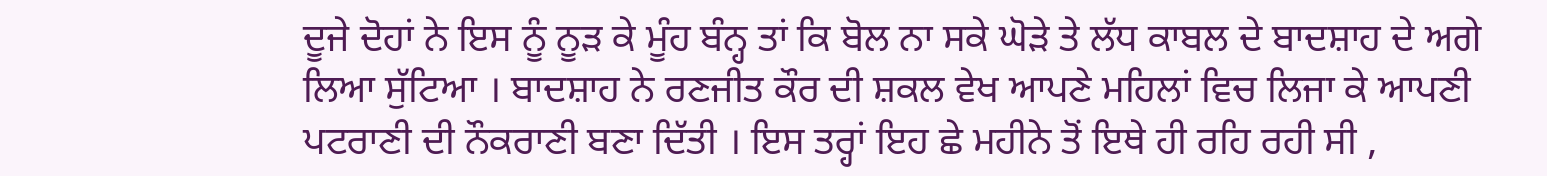ਦੂਜੇ ਦੋਹਾਂ ਨੇ ਇਸ ਨੂੰ ਨੂੜ ਕੇ ਮੂੰਹ ਬੰਨ੍ਹ ਤਾਂ ਕਿ ਬੋਲ ਨਾ ਸਕੇ ਘੋੜੇ ਤੇ ਲੱਧ ਕਾਬਲ ਦੇ ਬਾਦਸ਼ਾਹ ਦੇ ਅਗੇ ਲਿਆ ਸੁੱਟਿਆ । ਬਾਦਸ਼ਾਹ ਨੇ ਰਣਜੀਤ ਕੌਰ ਦੀ ਸ਼ਕਲ ਵੇਖ ਆਪਣੇ ਮਹਿਲਾਂ ਵਿਚ ਲਿਜਾ ਕੇ ਆਪਣੀ ਪਟਰਾਣੀ ਦੀ ਨੌਕਰਾਣੀ ਬਣਾ ਦਿੱਤੀ । ਇਸ ਤਰ੍ਹਾਂ ਇਹ ਛੇ ਮਹੀਨੇ ਤੋਂ ਇਥੇ ਹੀ ਰਹਿ ਰਹੀ ਸੀ ,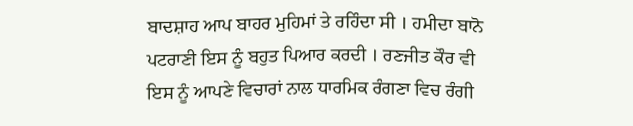ਬਾਦਸ਼ਾਹ ਆਪ ਬਾਹਰ ਮੁਹਿਮਾਂ ਤੇ ਰਹਿੰਦਾ ਸੀ । ਹਮੀਦਾ ਬਾਨੋ ਪਟਰਾਣੀ ਇਸ ਨੂੰ ਬਹੁਤ ਪਿਆਰ ਕਰਦੀ । ਰਣਜੀਤ ਕੌਰ ਵੀ ਇਸ ਨੂੰ ਆਪਣੇ ਵਿਚਾਰਾਂ ਨਾਲ ਧਾਰਮਿਕ ਰੰਗਣਾ ਵਿਚ ਰੰਗੀ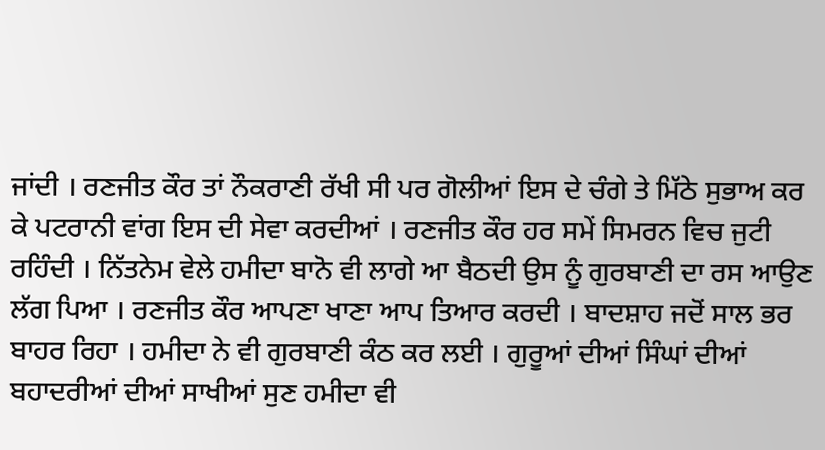ਜਾਂਦੀ । ਰਣਜੀਤ ਕੌਰ ਤਾਂ ਨੌਕਰਾਣੀ ਰੱਖੀ ਸੀ ਪਰ ਗੋਲੀਆਂ ਇਸ ਦੇ ਚੰਗੇ ਤੇ ਮਿੱਠੇ ਸੁਭਾਅ ਕਰ ਕੇ ਪਟਰਾਨੀ ਵਾਂਗ ਇਸ ਦੀ ਸੇਵਾ ਕਰਦੀਆਂ । ਰਣਜੀਤ ਕੌਰ ਹਰ ਸਮੇਂ ਸਿਮਰਨ ਵਿਚ ਜੁਟੀ ਰਹਿੰਦੀ । ਨਿੱਤਨੇਮ ਵੇਲੇ ਹਮੀਦਾ ਬਾਨੋ ਵੀ ਲਾਗੇ ਆ ਬੈਠਦੀ ਉਸ ਨੂੰ ਗੁਰਬਾਣੀ ਦਾ ਰਸ ਆਉਣ ਲੱਗ ਪਿਆ । ਰਣਜੀਤ ਕੌਰ ਆਪਣਾ ਖਾਣਾ ਆਪ ਤਿਆਰ ਕਰਦੀ । ਬਾਦਸ਼ਾਹ ਜਦੋਂ ਸਾਲ ਭਰ ਬਾਹਰ ਰਿਹਾ । ਹਮੀਦਾ ਨੇ ਵੀ ਗੁਰਬਾਣੀ ਕੰਠ ਕਰ ਲਈ । ਗੁਰੂਆਂ ਦੀਆਂ ਸਿੰਘਾਂ ਦੀਆਂ ਬਹਾਦਰੀਆਂ ਦੀਆਂ ਸਾਖੀਆਂ ਸੁਣ ਹਮੀਦਾ ਵੀ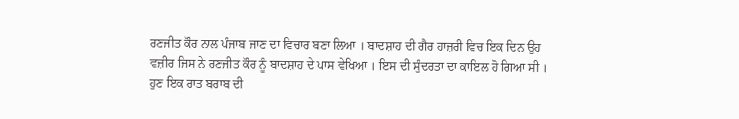ਰਣਜੀਤ ਕੌਰ ਨਾਲ ਪੰਜਾਬ ਜਾਣ ਦਾ ਵਿਚਾਰ ਬਣਾ ਲਿਆ । ਬਾਦਸ਼ਾਹ ਦੀ ਗੈਰ ਹਾਜ਼ਰੀ ਵਿਚ ਇਕ ਦਿਨ ਉਹ ਵਜ਼ੀਰ ਜਿਸ ਨੇ ਰਣਜੀਤ ਕੌਰ ਨੂੰ ਬਾਦਸ਼ਾਹ ਦੇ ਪਾਸ ਵੇਖਿਆ । ਇਸ ਦੀ ਸੁੰਦਰਤਾ ਦਾ ਕਾਇਲ ਹੋ ਗਿਆ ਸੀ । ਹੁਣ ਇਕ ਰਾਤ ਬਰਾਬ ਦੀ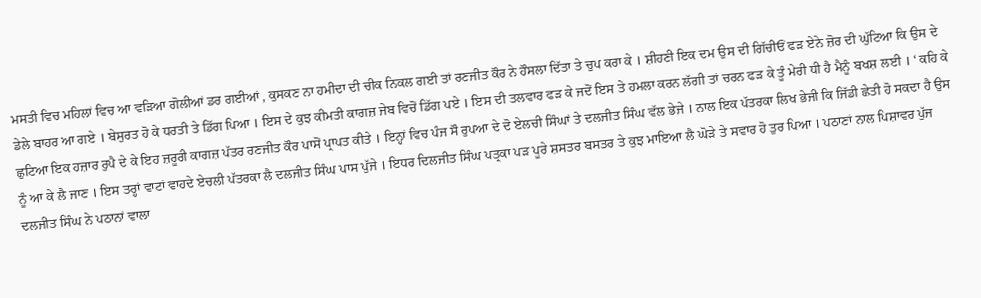ਮਸਤੀ ਵਿਚ ਮਹਿਲਾਂ ਵਿਚ ਆ ਵੜਿਆ ਗੋਲੀਆਂ ਡਰ ਗਈਆਂ , ਕੁਸਕਣ ਨਾ ਹਮੀਦਾ ਦੀ ਚੀਕ ਨਿਕਲ ਗਈ ਤਾਂ ਰਣਜੀਤ ਕੌਰ ਨੇ ਹੌਸਲਾ ਦਿੱਤਾ ਤੇ ਚੁਪ ਕਰਾ ਕੇ । ਸ਼ੀਹਣੀ ਇਕ ਦਮ ਉਸ ਦੀ ਗਿੱਚੀਓਂ ਫੜ ਏਨੇ ਜ਼ੋਰ ਦੀ ਘੁੱਟਿਆ ਕਿ ਉਸ ਦੇ ਡੇਲੇ ਬਾਹਰ ਆ ਗਏ । ਬੇਸੁਰਤ ਹੋ ਕੇ ਧਰਤੀ ਤੇ ਡਿੱਗ ਪਿਆ । ਇਸ ਦੇ ਕੁਝ ਕੀਮਤੀ ਕਾਗਜ਼ ਜੇਬ ਵਿਚੋਂ ਡਿੱਗ ਪਏ । ਇਸ ਦੀ ਤਲਵਾਰ ਫੜ ਕੇ ਜਦੋਂ ਇਸ ਤੇ ਹਮਲਾ ਕਰਨ ਲੱਗੀ ਤਾਂ ਚਰਨ ਫੜ ਕੇ ਤੂੰ ਮੇਰੀ ਧੀ ਹੈ ਮੈਨੂੰ ਬਖਸ਼ ਲਈ । ‘ ਕਹਿ ਕੇ ਛੁਟਿਆ ਇਕ ਹਜ਼ਾਰ ਰੁਪੈ ਦੇ ਕੇ ਇਹ ਜ਼ਰੂਰੀ ਕਾਗਜ਼ ਪੱਤਰ ਰਣਜੀਤ ਕੌਰ ਪਾਸੋਂ ਪ੍ਰਾਪਤ ਕੀਤੇ । ਇਨ੍ਹਾਂ ਵਿਚ ਪੰਜ ਸੌ ਰੁਪਆ ਦੇ ਦੋ ਏਲਚੀ ਸਿੰਘਾਂ ਤੇ ਦਲਜੀਤ ਸਿੰਘ ਵੱਲ ਭੇਜੇ । ਨਾਲ ਇਕ ਪੱਤਰਕਾ ਲਿਖ ਭੇਜੀ ਕਿ ਜਿੱਡੀ ਛੇਤੀ ਹੋ ਸਕਦਾ ਹੈ ਉਸ ਨੂੰ ਆ ਕੇ ਲੈ ਜਾਣ । ਇਸ ਤਰ੍ਹਾਂ ਵਾਟਾਂ ਵਾਹਦੇ ਏਚਲੀ ਪੱਤਰਕਾ ਲੈ ਦਲਜੀਤ ਸਿੰਘ ਪਾਸ ਪੁੱਜੇ । ਇਧਰ ਦਿਲਜੀਤ ਸਿੰਘ ਪਤ੍ਰਕਾ ਪੜ ਪੂਰੇ ਸ਼ਸਤਰ ਬਸਤਰ ਤੇ ਕੁਝ ਮਾਇਆ ਲੈ ਘੋੜੇ ਤੇ ਸਵਾਰ ਹੋ ਤੁਰ ਪਿਆ । ਪਠਾਣਾਂ ਨਾਲ ਪਿਸ਼ਾਵਰ ਪੁੱਜ ਦਲਜੀਤ ਸਿੰਘ ਨੇ ਪਠਾਨਾਂ ਵਾਲਾ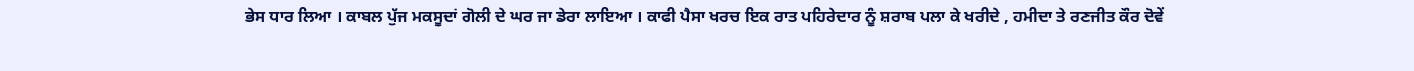ਭੇਸ ਧਾਰ ਲਿਆ । ਕਾਬਲ ਪੁੱਜ ਮਕਸੂਦਾਂ ਗੋਲੀ ਦੇ ਘਰ ਜਾ ਡੇਰਾ ਲਾਇਆ । ਕਾਫੀ ਪੈਸਾ ਖਰਚ ਇਕ ਰਾਤ ਪਹਿਰੇਦਾਰ ਨੂੰ ਸ਼ਰਾਬ ਪਲਾ ਕੇ ਖਰੀਦੇ , ਹਮੀਦਾ ਤੇ ਰਣਜੀਤ ਕੌਰ ਦੋਵੇਂ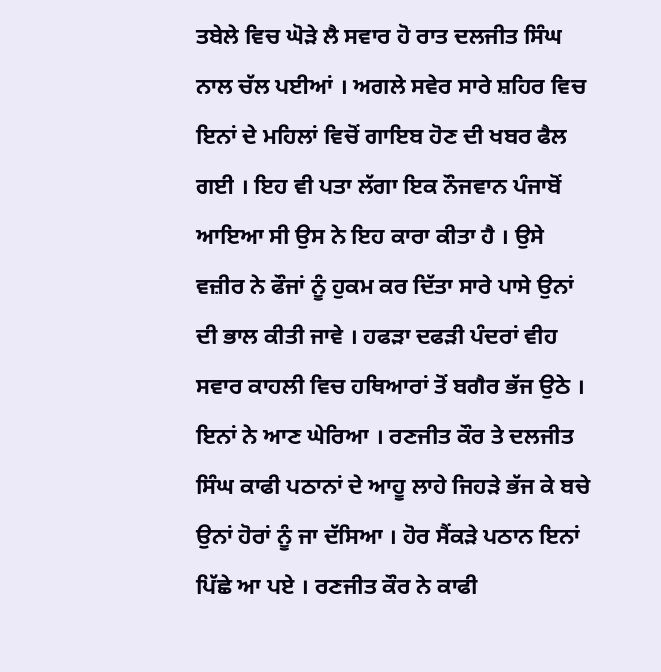ਤਬੇਲੇ ਵਿਚ ਘੋੜੇ ਲੈ ਸਵਾਰ ਹੋ ਰਾਤ ਦਲਜੀਤ ਸਿੰਘ ਨਾਲ ਚੱਲ ਪਈਆਂ । ਅਗਲੇ ਸਵੇਰ ਸਾਰੇ ਸ਼ਹਿਰ ਵਿਚ ਇਨਾਂ ਦੇ ਮਹਿਲਾਂ ਵਿਚੋਂ ਗਾਇਬ ਹੋਣ ਦੀ ਖਬਰ ਫੈਲ ਗਈ । ਇਹ ਵੀ ਪਤਾ ਲੱਗਾ ਇਕ ਨੌਜਵਾਨ ਪੰਜਾਬੋਂ ਆਇਆ ਸੀ ਉਸ ਨੇ ਇਹ ਕਾਰਾ ਕੀਤਾ ਹੈ । ਉਸੇ ਵਜ਼ੀਰ ਨੇ ਫੌਜਾਂ ਨੂੰ ਹੁਕਮ ਕਰ ਦਿੱਤਾ ਸਾਰੇ ਪਾਸੇ ਉਨਾਂ ਦੀ ਭਾਲ ਕੀਤੀ ਜਾਵੇ । ਹਫੜਾ ਦਫੜੀ ਪੰਦਰਾਂ ਵੀਹ ਸਵਾਰ ਕਾਹਲੀ ਵਿਚ ਹਥਿਆਰਾਂ ਤੋਂ ਬਗੈਰ ਭੱਜ ਉਠੇ । ਇਨਾਂ ਨੇ ਆਣ ਘੇਰਿਆ । ਰਣਜੀਤ ਕੌਰ ਤੇ ਦਲਜੀਤ ਸਿੰਘ ਕਾਫੀ ਪਠਾਨਾਂ ਦੇ ਆਹੂ ਲਾਹੇ ਜਿਹੜੇ ਭੱਜ ਕੇ ਬਚੇ ਉਨਾਂ ਹੋਰਾਂ ਨੂੰ ਜਾ ਦੱਸਿਆ । ਹੋਰ ਸੈਂਕੜੇ ਪਠਾਨ ਇਨਾਂ ਪਿੱਛੇ ਆ ਪਏ । ਰਣਜੀਤ ਕੌਰ ਨੇ ਕਾਫੀ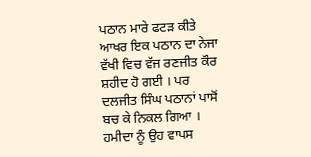ਪਠਾਨ ਮਾਰੇ ਫਟੜ ਕੀਤੇ ਆਖਰ ਇਕ ਪਠਾਨ ਦਾ ਨੇਜਾ ਵੱਖੀ ਵਿਚ ਵੱਜ ਰਣਜੀਤ ਕੌਰ ਸ਼ਹੀਦ ਹੋ ਗਈ । ਪਰ ਦਲਜੀਤ ਸਿੰਘ ਪਠਾਨਾਂ ਪਾਸੋਂ ਬਚ ਕੇ ਨਿਕਲ ਗਿਆ । ਹਮੀਦਾ ਨੂੰ ਉਹ ਵਾਪਸ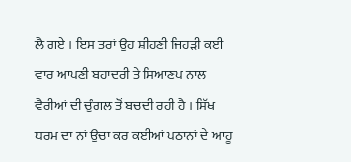ਲੈ ਗਏ । ਇਸ ਤਰਾਂ ਉਹ ਸ਼ੀਹਣੀ ਜਿਹੜੀ ਕਈ ਵਾਰ ਆਪਣੀ ਬਹਾਦਰੀ ਤੇ ਸਿਆਣਪ ਨਾਲ ਵੈਰੀਆਂ ਦੀ ਚੁੰਗਲ ਤੋਂ ਬਚਦੀ ਰਹੀ ਹੈ । ਸਿੱਖ ਧਰਮ ਦਾ ਨਾਂ ਉਚਾ ਕਰ ਕਈਆਂ ਪਠਾਨਾਂ ਦੇ ਆਹੂ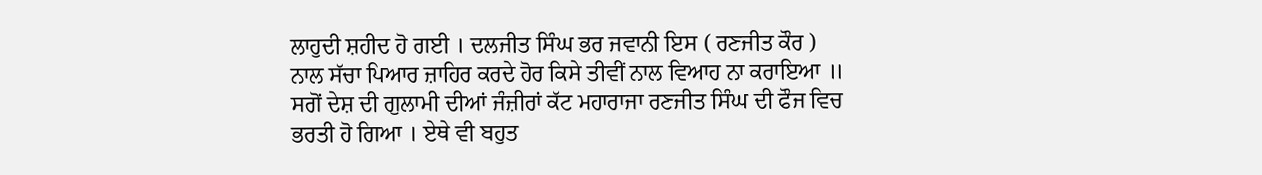ਲਾਹੁਦੀ ਸ਼ਹੀਦ ਹੋ ਗਈ । ਦਲਜੀਤ ਸਿੰਘ ਭਰ ਜਵਾਨੀ ਇਸ ( ਰਣਜੀਤ ਕੌਰ ) ਨਾਲ ਸੱਚਾ ਪਿਆਰ ਜ਼ਾਹਿਰ ਕਰਦੇ ਹੋਰ ਕਿਸੇ ਤੀਵੀਂ ਨਾਲ ਵਿਆਹ ਨਾ ਕਰਾਇਆ ॥ ਸਗੋਂ ਦੇਸ਼ ਦੀ ਗੁਲਾਮੀ ਦੀਆਂ ਜੰਜ਼ੀਰਾਂ ਕੱਟ ਮਹਾਰਾਜਾ ਰਣਜੀਤ ਸਿੰਘ ਦੀ ਫੌਜ ਵਿਚ ਭਰਤੀ ਹੋ ਗਿਆ । ਏਥੇ ਵੀ ਬਹੁਤ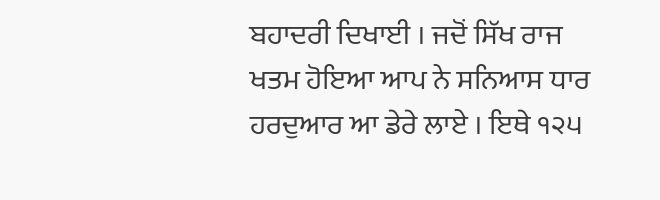ਬਹਾਦਰੀ ਦਿਖਾਈ । ਜਦੋਂ ਸਿੱਖ ਰਾਜ ਖਤਮ ਹੋਇਆ ਆਪ ਨੇ ਸਨਿਆਸ ਧਾਰ ਹਰਦੁਆਰ ਆ ਡੇਰੇ ਲਾਏ । ਇਥੇ ੧੨੫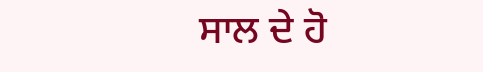ਸਾਲ ਦੇ ਹੋ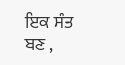ਇਕ ਸੰਤ ਬਣ ,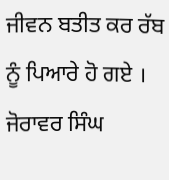ਜੀਵਨ ਬਤੀਤ ਕਰ ਰੱਬ ਨੂੰ ਪਿਆਰੇ ਹੋ ਗਏ ।
ਜੋਰਾਵਰ ਸਿੰਘ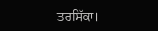ਤਰਸਿੱਕਾ।